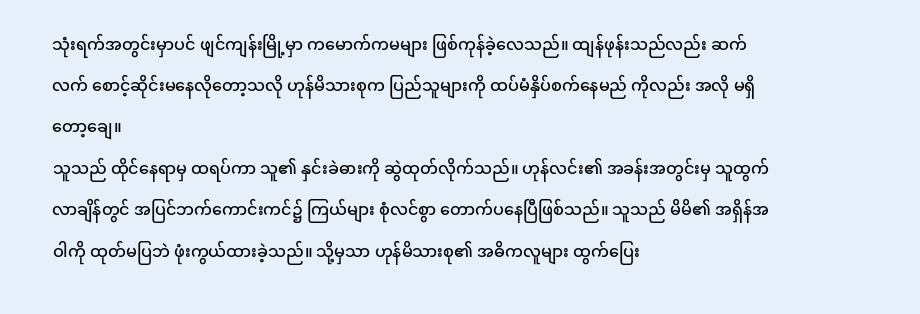သုံးရက်အတွင်းမှာပင် ဖျင်ကျန်းမြို့မှာ ကမောက်ကမများ ဖြစ်ကုန်ခဲ့လေသည်။ ထျန်ဖုန်းသည်လည်း ဆက်လက် စောင့်ဆိုင်းမနေလိုတော့သလို ဟုန်မိသားစုက ပြည်သူများကို ထပ်မံနှိပ်စက်နေမည် ကိုလည်း အလို မရှိတော့ချေ။
သူသည် ထိုင်နေရာမှ ထရပ်ကာ သူ၏ နှင်းခဲဓားကို ဆွဲထုတ်လိုက်သည်။ ဟုန်လင်း၏ အခန်းအတွင်းမှ သူထွက်လာချိန်တွင် အပြင်ဘက်ကောင်းကင်၌ ကြယ်များ စုံလင်စွာ တောက်ပနေပြီဖြစ်သည်။ သူသည် မိမိ၏ အရှိန်အဝါကို ထုတ်မပြဘဲ ဖုံးကွယ်ထားခဲ့သည်။ သို့မှသာ ဟုန်မိသားစု၏ အဓိကလူများ ထွက်ပြေး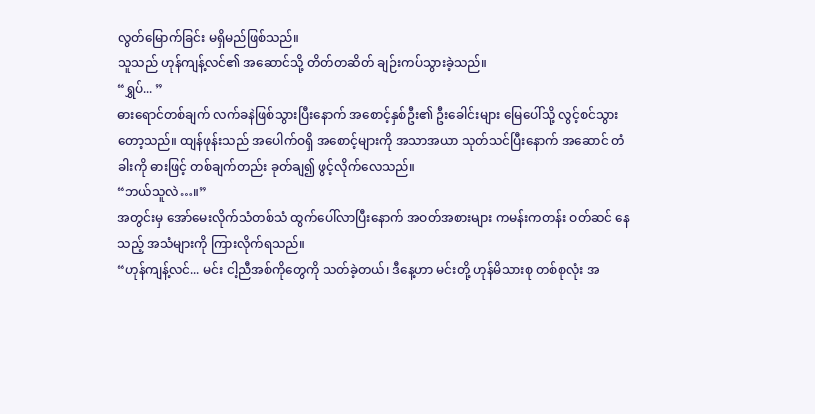လွတ်မြောက်ခြင်း မရှိမည်ဖြစ်သည်။
သူသည် ဟုန်ကျန့်လင်၏ အဆောင်သို့ တိတ်တဆိတ် ချဉ်းကပ်သွားခဲ့သည်။
“ရွှပ်... ”
ဓားရောင်တစ်ချက် လက်ခနဲဖြစ်သွားပြီးနောက် အစောင့်နှစ်ဦး၏ ဦးခေါင်းများ မြေပေါ်သို့ လွင့်စင်သွား တော့သည်။ ထျန်ဖုန်းသည် အပေါက်ဝရှိ အစောင့်များကို အသာအယာ သုတ်သင်ပြီးနောက် အဆောင် တံခါးကို ဓားဖြင့် တစ်ချက်တည်း ခုတ်ချ၍ ဖွင့်လိုက်လေသည်။
“ဘယ်သူလဲ…။”
အတွင်းမှ အော်မေးလိုက်သံတစ်သံ ထွက်ပေါ်လာပြီးနောက် အဝတ်အစားများ ကမန်းကတန်း ဝတ်ဆင် နေသည့် အသံများကို ကြားလိုက်ရသည်။
“ဟုန်ကျန့်လင်... မင်း ငါ့ညီအစ်ကိုတွေကို သတ်ခဲ့တယ်၊ ဒီနေ့ဟာ မင်းတို့ ဟုန်မိသားစု တစ်စုလုံး အ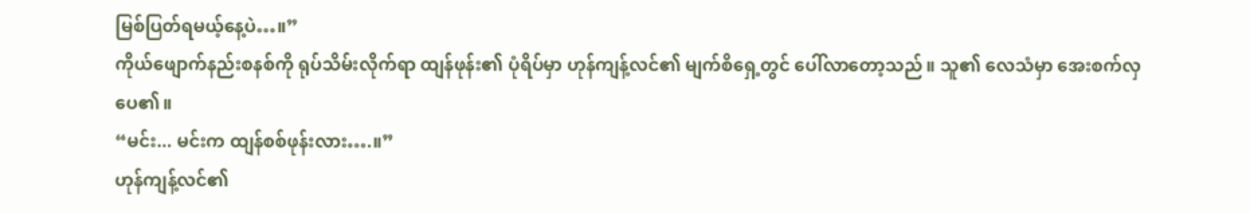မြစ်ပြတ်ရမယ့်နေ့ပဲ…။”
ကိုယ်ဖျောက်နည်းစနစ်ကို ရုပ်သိမ်းလိုက်ရာ ထျန်ဖုန်း၏ ပုံရိပ်မှာ ဟုန်ကျန့်လင်၏ မျက်စိရှေ့တွင် ပေါ်လာတော့သည်။ သူ၏ လေသံမှာ အေးစက်လှပေ၏။
“မင်း... မင်းက ထျန်စစ်ဖုန်းလား….။”
ဟုန်ကျန့်လင်၏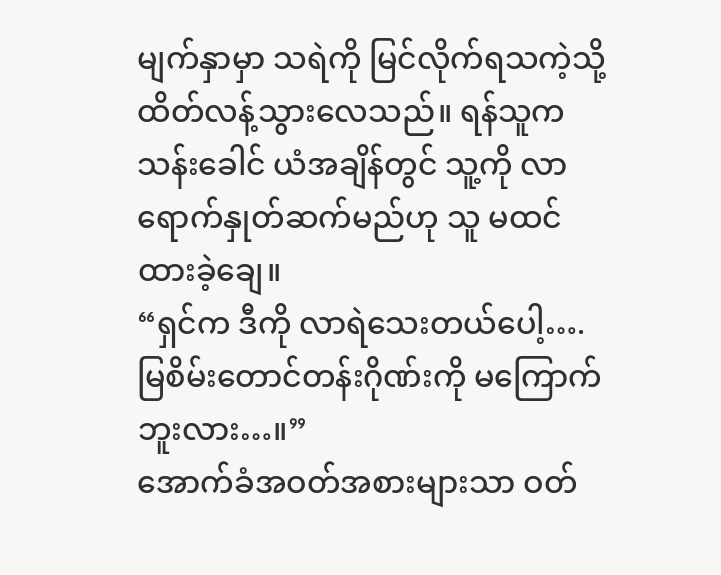မျက်နှာမှာ သရဲကို မြင်လိုက်ရသကဲ့သို့ ထိတ်လန့်သွားလေသည်။ ရန်သူက သန်းခေါင် ယံအချိန်တွင် သူ့ကို လာရောက်နှုတ်ဆက်မည်ဟု သူ မထင်ထားခဲ့ချေ။
“ရှင်က ဒီကို လာရဲသေးတယ်ပေါ့…. မြစိမ်းတောင်တန်းဂိုဏ်းကို မကြောက်ဘူးလား…။”
အောက်ခံအဝတ်အစားများသာ ဝတ်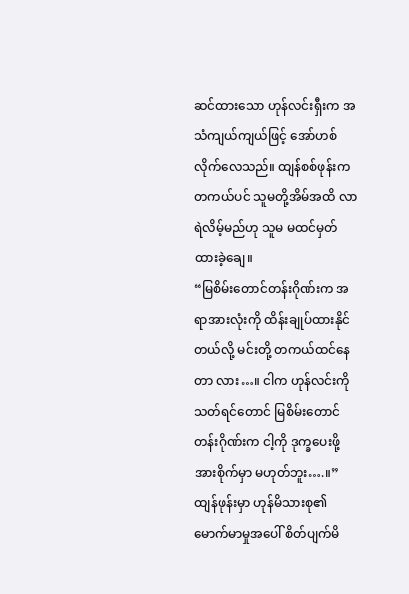ဆင်ထားသော ဟုန်လင်းရှီးက အသံကျယ်ကျယ်ဖြင့် အော်ဟစ် လိုက်လေသည်။ ထျန်စစ်ဖုန်းက တကယ်ပင် သူမတို့အိမ်အထိ လာရဲလိမ့်မည်ဟု သူမ မထင်မှတ် ထားခဲ့ချေ။
“မြစိမ်းတောင်တန်းဂိုဏ်းက အရာအားလုံးကို ထိန်းချုပ်ထားနိုင်တယ်လို့ မင်းတို့ တကယ်ထင်နေတာ လား…။ ငါက ဟုန်လင်းကို သတ်ရင်တောင် မြစိမ်းတောင်တန်းဂိုဏ်းက ငါ့ကို ဒုက္ခပေးဖို့ အားစိုက်မှာ မဟုတ်ဘူး….။”
ထျန်ဖုန်းမှာ ဟုန်မိသားစု၏ မောက်မာမှုအပေါ် စိတ်ပျက်မိ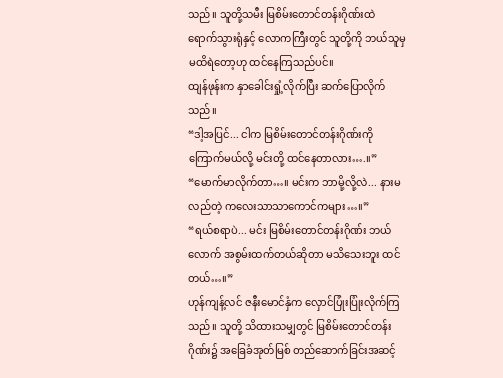သည်။ သူတို့သမီး မြစိမ်းတောင်တန်းဂိုဏ်းထဲ ရောက်သွားရုံနှင့် လောကကြီးတွင် သူတို့ကို ဘယ်သူမှ မထိရဲတော့ဟု ထင်နေကြသည်ပင်။
ထျန်ဖုန်းက နှာခေါင်းရှုံ့လိုက်ပြီး ဆက်ပြောလိုက်သည်။
“ဒါ့အပြင်... ငါက မြစိမ်းတောင်တန်းဂိုဏ်းကို ကြောက်မယ်လို့ မင်းတို့ ထင်နေတာလား….။”
“မောက်မာလိုက်တာ…။ မင်းက ဘာမို့လို့လဲ... နားမလည်တဲ့ ကလေးသာသာကောင်ကများ…။”
“ရယ်စရာပဲ... မင်း မြစိမ်းတောင်တန်းဂိုဏ်း ဘယ်လောက် အစွမ်းထက်တယ်ဆိုတာ မသိသေးဘူး ထင်တယ်…။”
ဟုန်ကျန့်လင် ဇနီးမောင်နှံက လှောင်ပြုံးပြုံးလိုက်ကြသည်။ သူတို့ သိထားသမျှတွင် မြစိမ်းတောင်တန်း ဂိုဏ်း၌ အခြေခံအုတ်မြစ် တည်ဆောက်ခြင်းအဆင့်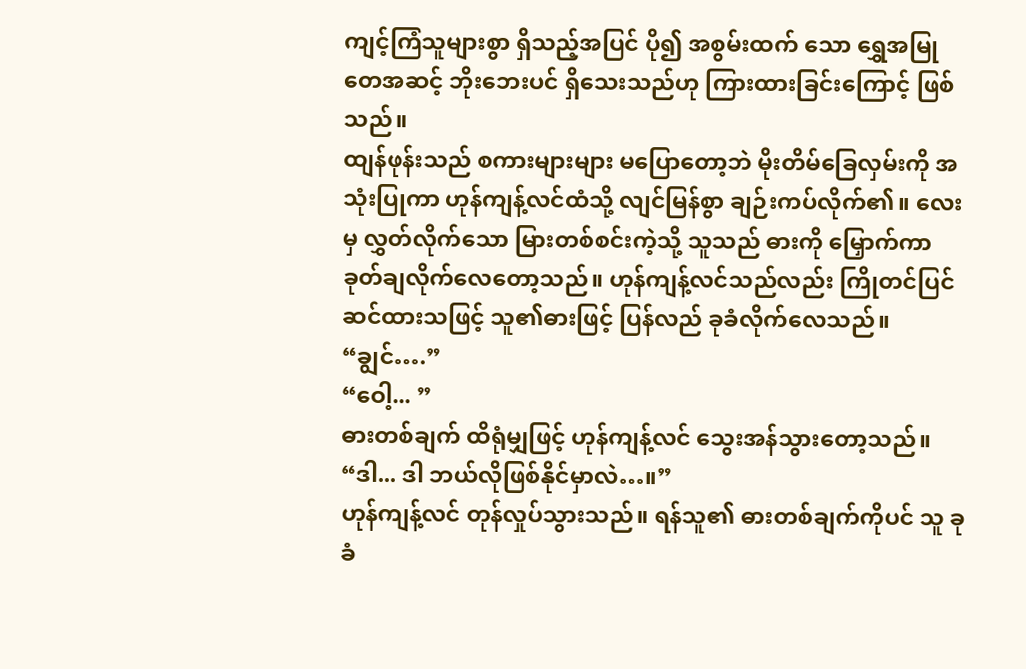ကျင့်ကြံသူများစွာ ရှိသည့်အပြင် ပို၍ အစွမ်းထက် သော ရွှေအမြုတေအဆင့် ဘိုးဘေးပင် ရှိသေးသည်ဟု ကြားထားခြင်းကြောင့် ဖြစ်သည်။
ထျန်ဖုန်းသည် စကားများများ မပြောတော့ဘဲ မိုးတိမ်ခြေလှမ်းကို အသုံးပြုကာ ဟုန်ကျန့်လင်ထံသို့ လျင်မြန်စွာ ချဉ်းကပ်လိုက်၏။ လေးမှ လွှတ်လိုက်သော မြားတစ်စင်းကဲ့သို့ သူသည် ဓားကို မြှောက်ကာ ခုတ်ချလိုက်လေတော့သည်။ ဟုန်ကျန့်လင်သည်လည်း ကြိုတင်ပြင်ဆင်ထားသဖြင့် သူ၏ဓားဖြင့် ပြန်လည် ခုခံလိုက်လေသည်။
“ချွင်….”
“ဝေါ့... ”
ဓားတစ်ချက် ထိရုံမျှဖြင့် ဟုန်ကျန့်လင် သွေးအန်သွားတော့သည်။
“ဒါ... ဒါ ဘယ်လိုဖြစ်နိုင်မှာလဲ…။”
ဟုန်ကျန့်လင် တုန်လှုပ်သွားသည်။ ရန်သူ၏ ဓားတစ်ချက်ကိုပင် သူ ခုခံ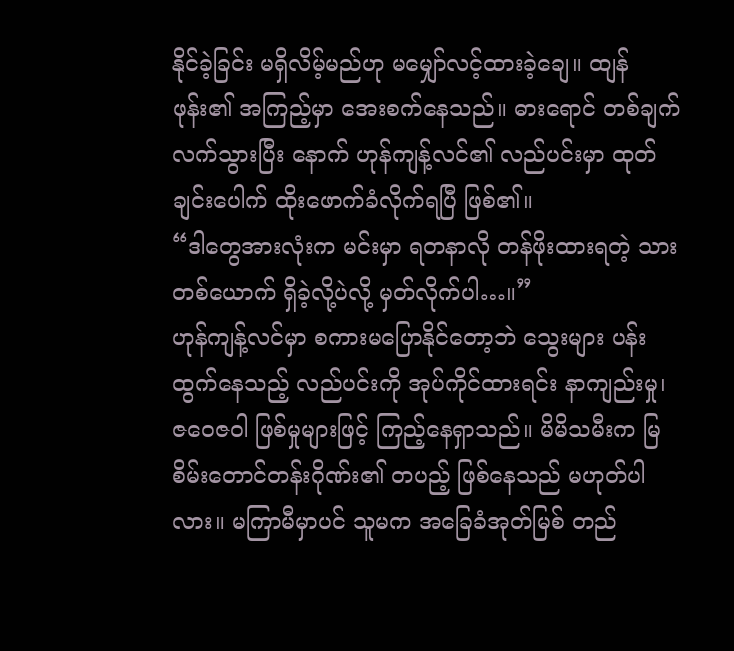နိုင်ခဲ့ခြင်း မရှိလိမ့်မည်ဟု မမျှော်လင့်ထားခဲ့ချေ။ ထျန်ဖုန်း၏ အကြည့်မှာ အေးစက်နေသည်။ ဓားရောင် တစ်ချက် လက်သွားပြီး နောက် ဟုန်ကျန့်လင်၏ လည်ပင်းမှာ ထုတ်ချင်းပေါက် ထိုးဖောက်ခံလိုက်ရပြီ ဖြစ်၏။
“ဒါတွေအားလုံးက မင်းမှာ ရတနာလို တန်ဖိုးထားရတဲ့ သားတစ်ယောက် ရှိခဲ့လို့ပဲလို့ မှတ်လိုက်ပါ…။”
ဟုန်ကျန့်လင်မှာ စကားမပြောနိုင်တော့ဘဲ သွေးများ ပန်းထွက်နေသည့် လည်ပင်းကို အုပ်ကိုင်ထားရင်း နာကျည်းမှု၊ ဇဝေဇဝါ ဖြစ်မှုများဖြင့် ကြည့်နေရှာသည်။ မိမိသမီးက မြစိမ်းတောင်တန်းဂိုဏ်း၏ တပည့် ဖြစ်နေသည် မဟုတ်ပါလား။ မကြာမီမှာပင် သူမက အခြေခံအုတ်မြစ် တည်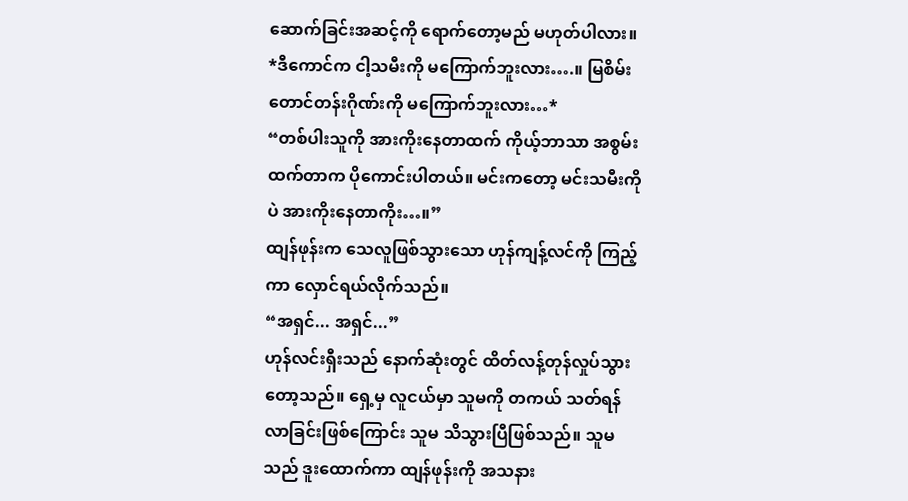ဆောက်ခြင်းအဆင့်ကို ရောက်တော့မည် မဟုတ်ပါလား။
*ဒီကောင်က ငါ့သမီးကို မကြောက်ဘူးလား….။ မြစိမ်းတောင်တန်းဂိုဏ်းကို မကြောက်ဘူးလား…*
“တစ်ပါးသူကို အားကိုးနေတာထက် ကိုယ့်ဘာသာ အစွမ်းထက်တာက ပိုကောင်းပါတယ်။ မင်းကတော့ မင်းသမီးကိုပဲ အားကိုးနေတာကိုး…။”
ထျန်ဖုန်းက သေလူဖြစ်သွားသော ဟုန်ကျန့်လင်ကို ကြည့်ကာ လှောင်ရယ်လိုက်သည်။
“အရှင်... အရှင်...”
ဟုန်လင်းရှီးသည် နောက်ဆုံးတွင် ထိတ်လန့်တုန်လှုပ်သွားတော့သည်။ ရှေ့မှ လူငယ်မှာ သူမကို တကယ် သတ်ရန် လာခြင်းဖြစ်ကြောင်း သူမ သိသွားပြီဖြစ်သည်။ သူမသည် ဒူးထောက်ကာ ထျန်ဖုန်းကို အသနား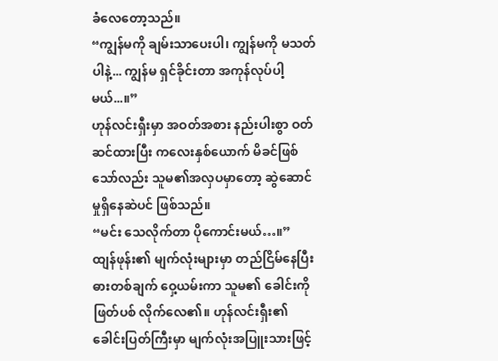ခံလေတော့သည်။
“ကျွန်မကို ချမ်းသာပေးပါ၊ ကျွန်မကို မသတ်ပါနဲ့... ကျွန်မ ရှင်ခိုင်းတာ အကုန်လုပ်ပါ့မယ်...။”
ဟုန်လင်းရှီးမှာ အဝတ်အစား နည်းပါးစွာ ဝတ်ဆင်ထားပြီး ကလေးနှစ်ယောက် မိခင်ဖြစ်သော်လည်း သူမ၏အလှပမှာတော့ ဆွဲဆောင်မှုရှိနေဆဲပင် ဖြစ်သည်။
“မင်း သေလိုက်တာ ပိုကောင်းမယ်…။”
ထျန်ဖုန်း၏ မျက်လုံးများမှာ တည်ငြိမ်နေပြီး ဓားတစ်ချက် ဝှေ့ယမ်းကာ သူမ၏ ခေါင်းကို ဖြတ်ပစ် လိုက်လေ၏။ ဟုန်လင်းရှီး၏ ခေါင်းပြတ်ကြီးမှာ မျက်လုံးအပြူးသားဖြင့်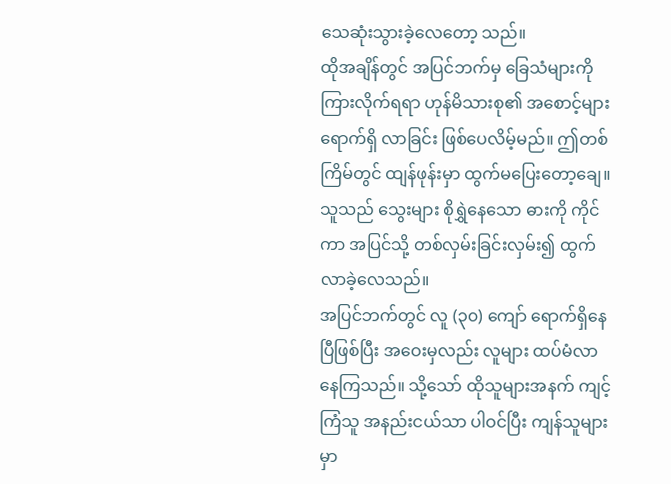သေဆုံးသွားခဲ့လေတော့ သည်။
ထိုအချိန်တွင် အပြင်ဘက်မှ ခြေသံများကို ကြားလိုက်ရရာ ဟုန်မိသားစု၏ အစောင့်များ ရောက်ရှိ လာခြင်း ဖြစ်ပေလိမ့်မည်။ ဤတစ်ကြိမ်တွင် ထျန်ဖုန်းမှာ ထွက်မပြေးတော့ချေ။ သူသည် သွေးများ စိုရွှဲနေသော ဓားကို ကိုင်ကာ အပြင်သို့ တစ်လှမ်းခြင်းလှမ်း၍ ထွက်လာခဲ့လေသည်။
အပြင်ဘက်တွင် လူ (၃၀) ကျော် ရောက်ရှိနေပြီဖြစ်ပြီး အဝေးမှလည်း လူများ ထပ်မံလာနေကြသည်။ သို့သော် ထိုသူများအနက် ကျင့်ကြံသူ အနည်းငယ်သာ ပါဝင်ပြီး ကျန်သူများမှာ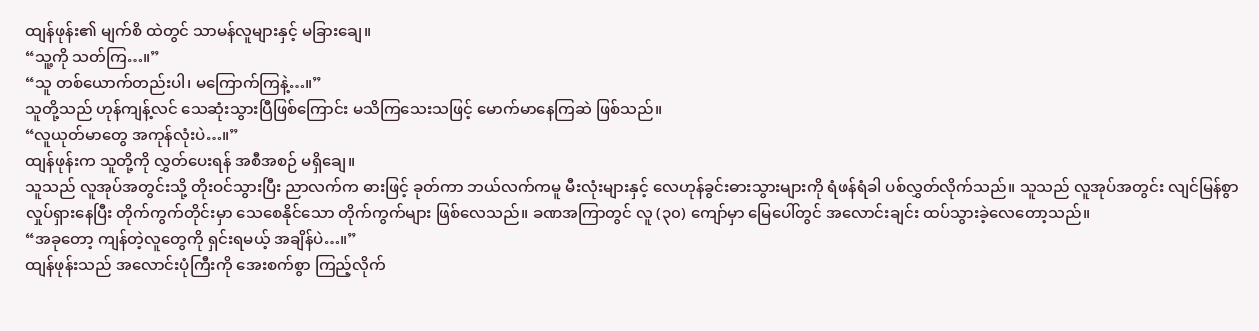ထျန်ဖုန်း၏ မျက်စိ ထဲတွင် သာမန်လူများနှင့် မခြားချေ။
“သူ့ကို သတ်ကြ…။”
“သူ တစ်ယောက်တည်းပါ၊ မကြောက်ကြနဲ့…။”
သူတို့သည် ဟုန်ကျန့်လင် သေဆုံးသွားပြီဖြစ်ကြောင်း မသိကြသေးသဖြင့် မောက်မာနေကြဆဲ ဖြစ်သည်။
“လူယုတ်မာတွေ အကုန်လုံးပဲ…။”
ထျန်ဖုန်းက သူတို့ကို လွှတ်ပေးရန် အစီအစဉ် မရှိချေ။
သူသည် လူအုပ်အတွင်းသို့ တိုးဝင်သွားပြီး ညာလက်က ဓားဖြင့် ခုတ်ကာ ဘယ်လက်ကမူ မီးလုံးများနှင့် လေဟုန်ခွင်းဓားသွားများကို ရံဖန်ရံခါ ပစ်လွှတ်လိုက်သည်။ သူသည် လူအုပ်အတွင်း လျင်မြန်စွာ လှုပ်ရှားနေပြီး တိုက်ကွက်တိုင်းမှာ သေစေနိုင်သော တိုက်ကွက်များ ဖြစ်လေသည်။ ခဏအကြာတွင် လူ (၃၀) ကျော်မှာ မြေပေါ်တွင် အလောင်းချင်း ထပ်သွားခဲ့လေတော့သည်။
“အခုတော့ ကျန်တဲ့လူတွေကို ရှင်းရမယ့် အချိန်ပဲ…။”
ထျန်ဖုန်းသည် အလောင်းပုံကြီးကို အေးစက်စွာ ကြည့်လိုက်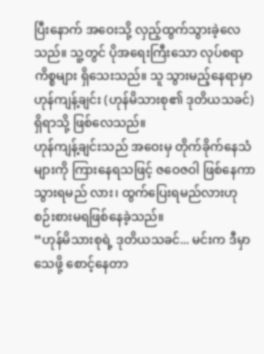ပြီးနောက် အဝေးသို့ လှည့်ထွက်သွားခဲ့လေ သည်။ သူ့တွင် ပိုအရေးကြီးသော လုပ်စရာ ကိစ္စများ ရှိသေးသည်။ သူ သွားမည့်နေရာမှာ ဟုန်ကျန့်ချင်း (ဟုန်မိသားစု၏ ဒုတိယသခင်) ရှိရာသို့ ဖြစ်လေသည်။
ဟုန်ကျန့်ချင်းသည် အဝေးမှ တိုက်ခိုက်နေသံများကို ကြားနေရသဖြင့် ဇဝေဇဝါ ဖြစ်နေကာ သွားရမည် လား၊ ထွက်ပြေးရမည်လားဟု စဉ်းစားမရဖြစ်နေခဲ့သည်။
“ဟုန်မိသားစုရဲ့ ဒုတိယသခင်... မင်းက ဒီမှာ သေဖို့ စောင့်နေတာ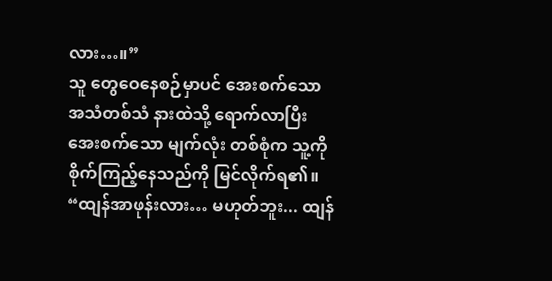လား…။”
သူ တွေဝေနေစဉ်မှာပင် အေးစက်သော အသံတစ်သံ နားထဲသို့ ရောက်လာပြီး အေးစက်သော မျက်လုံး တစ်စုံက သူ့ကို စိုက်ကြည့်နေသည်ကို မြင်လိုက်ရ၏။
“ထျန်အာဖုန်းလား… မဟုတ်ဘူး... ထျန်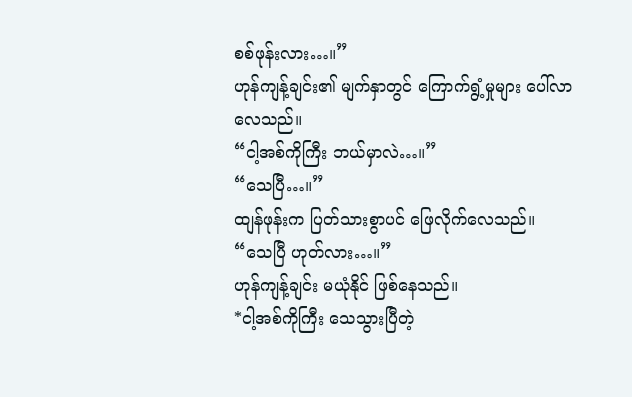စစ်ဖုန်းလား…။”
ဟုန်ကျန့်ချင်း၏ မျက်နှာတွင် ကြောက်ရွံ့မှုများ ပေါ်လာလေသည်။
“ငါ့အစ်ကိုကြီး ဘယ်မှာလဲ…။”
“သေပြီ…။”
ထျန်ဖုန်းက ပြတ်သားစွာပင် ဖြေလိုက်လေသည်။
“သေပြီ ဟုတ်လား…။”
ဟုန်ကျန့်ချင်း မယုံနိုင် ဖြစ်နေသည်။
*ငါ့အစ်ကိုကြီး သေသွားပြီတဲ့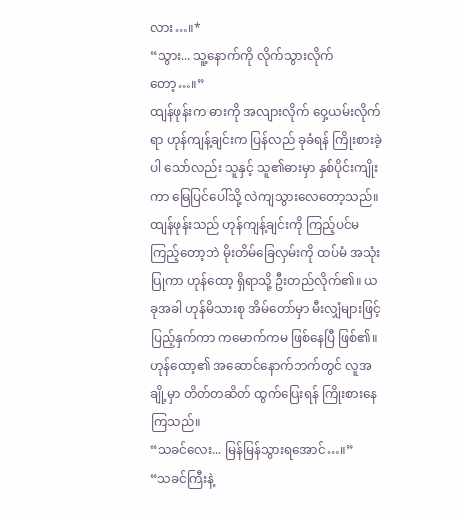လား…။*
“သွား... သူ့နောက်ကို လိုက်သွားလိုက်တော့…။”
ထျန်ဖုန်းက ဓားကို အလျားလိုက် ဝှေ့ယမ်းလိုက်ရာ ဟုန်ကျန့်ချင်းက ပြန်လည် ခုခံရန် ကြိုးစားခဲ့ပါ သော်လည်း သူနှင့် သူ၏ဓားမှာ နှစ်ပိုင်းကျိုးကာ မြေပြင်ပေါ်သို့ လဲကျသွားလေတော့သည်။
ထျန်ဖုန်းသည် ဟုန်ကျန့်ချင်းကို ကြည့်ပင်မကြည့်တော့ဘဲ မိုးတိမ်ခြေလှမ်းကို ထပ်မံ အသုံးပြုကာ ဟုန်ထော့ ရှိရာသို့ ဦးတည်လိုက်၏။ ယခုအခါ ဟုန်မိသားစု အိမ်တော်မှာ မီးလျှံများဖြင့် ပြည့်နှက်ကာ ကမောက်ကမ ဖြစ်နေပြီ ဖြစ်၏။
ဟုန်ထော့၏ အဆောင်နောက်ဘက်တွင် လူအချို့မှာ တိတ်တဆိတ် ထွက်ပြေးရန် ကြိုးစားနေကြသည်။
“သခင်လေး... မြန်မြန်သွားရအောင်…။”
“သခင်ကြီးနဲ့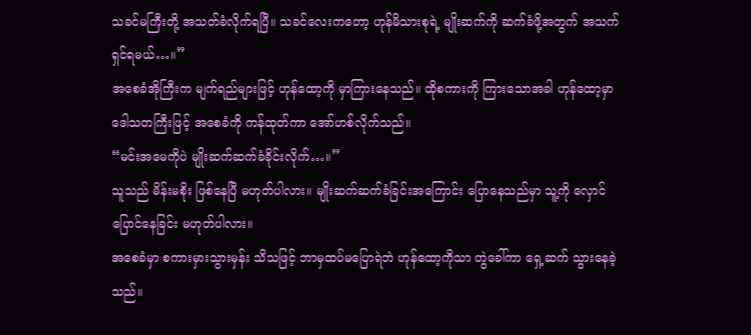သခင်မကြီးတို့ အသတ်ခံလိုက်ရပြီ။ သခင်လေးကတော့ ဟုန်မိသားစုရဲ့ မျိုးဆက်ကို ဆက်ခံဖို့အတွက် အသက်ရှင်ရမယ်…။”
အစေခံအိုကြီးက မျက်ရည်များဖြင့် ဟုန်ထော့ကို မှာကြားနေသည်။ ထိုစကားကို ကြားသောအခါ ဟုန်ထော့မှာ ဒေါသတကြီးဖြင့် အစေခံကို ကန်ထုတ်ကာ အော်ဟစ်လိုက်သည်။
“မင်းအမေကိုပဲ မျိုးဆက်ဆက်ခံခိုင်းလိုက်…။”
သူသည် မိန်းမစိုး ဖြစ်နေပြီ မဟုတ်ပါလား။ မျိုးဆက်ဆက်ခံခြင်းအကြောင်း ပြောနေသည်မှာ သူ့ကို လှောင်ပြောင်နေခြင်း မဟုတ်ပါလား။
အစေခံမှာ စကားမှားသွားမှန်း သိသဖြင့် ဘာမှထပ်မပြောရဲဘဲ ဟုန်ထော့ကိုသာ တွဲခေါ်ကာ ရှေ့ဆက် သွားနေခဲ့သည်။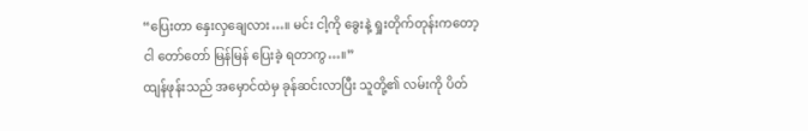“ပြေးတာ နှေးလှချေလား…။ မင်း ငါ့ကို ခွေးနဲ့ ရှုးတိုက်တုန်းကတော့ ငါ တော်တော် မြန်မြန် ပြေးခဲ့ ရတာကွ…။”
ထျန်ဖုန်းသည် အမှောင်ထဲမှ ခုန်ဆင်းလာပြီး သူတို့၏ လမ်းကို ပိတ်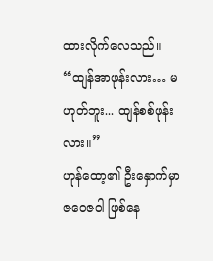ထားလိုက်လေသည်။
“ထျန်အာဖုန်းလား… မဟုတ်ဘူး... ထျန်စစ်ဖုန်းလား။”
ဟုန်ထော့၏ ဦးနှောက်မှာ ဇဝေဇဝါ ဖြစ်နေ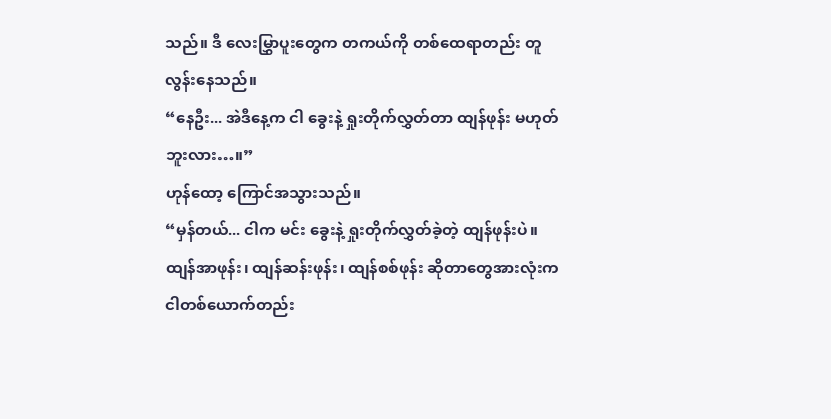သည်။ ဒီ လေးမြွှာပူးတွေက တကယ်ကို တစ်ထေရာတည်း တူလွန်းနေသည်။
“နေဦး... အဲဒီနေ့က ငါ ခွေးနဲ့ ရှုးတိုက်လွှတ်တာ ထျန်ဖုန်း မဟုတ်ဘူးလား…။”
ဟုန်ထော့ ကြောင်အသွားသည်။
“မှန်တယ်... ငါက မင်း ခွေးနဲ့ ရှုးတိုက်လွှတ်ခဲ့တဲ့ ထျန်ဖုန်းပဲ။ ထျန်အာဖုန်း၊ ထျန်ဆန်းဖုန်း၊ ထျန်စစ်ဖုန်း ဆိုတာတွေအားလုံးက ငါတစ်ယောက်တည်း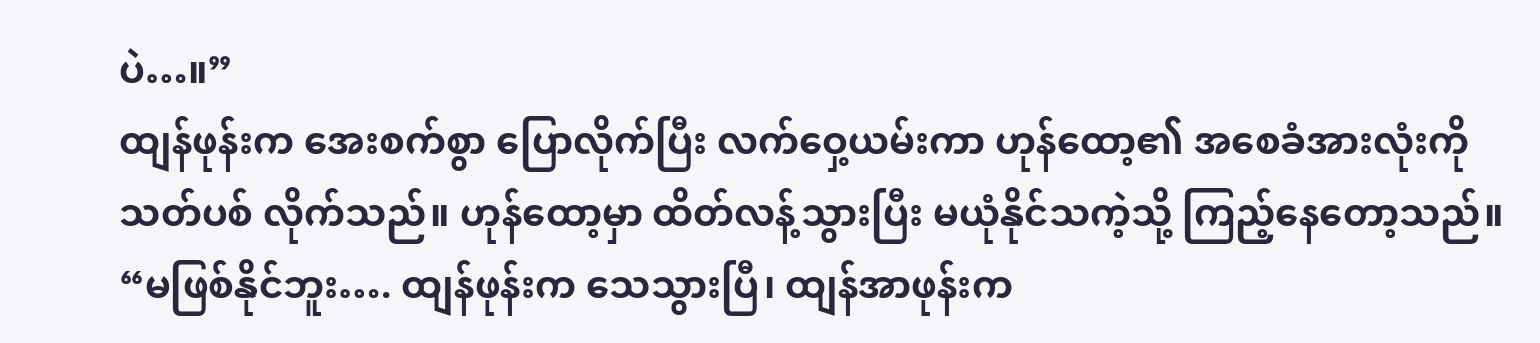ပဲ…။”
ထျန်ဖုန်းက အေးစက်စွာ ပြောလိုက်ပြီး လက်ဝှေ့ယမ်းကာ ဟုန်ထော့၏ အစေခံအားလုံးကို သတ်ပစ် လိုက်သည်။ ဟုန်ထော့မှာ ထိတ်လန့်သွားပြီး မယုံနိုင်သကဲ့သို့ ကြည့်နေတော့သည်။
“မဖြစ်နိုင်ဘူး…. ထျန်ဖုန်းက သေသွားပြီ၊ ထျန်အာဖုန်းက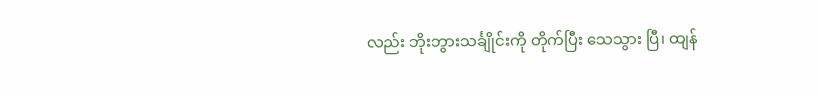လည်း ဘိုးဘွားသင်္ချိုင်းကို တိုက်ပြီး သေသွား ပြီ၊ ထျန်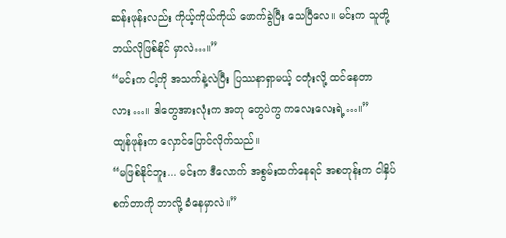ဆန်းဖုန်းလည်း ကိုယ့်ကိုယ်ကိုယ် ဖောက်ခွဲပြီး သေပြီလေ။ မင်းက သူတို့ ဘယ်လိုဖြစ်နိုင် မှာလဲ…။”
“မင်းက ငါ့ကို အသက်နဲ့လဲပြီး ပြဿနာရှာမယ့် ငတုံးလို့ ထင်နေတာလား…။ ဒါတွေအားလုံးက အတု တွေပဲကွ ကလေးလေးရဲ့…။”
ထျန်ဖုန်းက လှောင်ပြောင်လိုက်သည်။
“မဖြစ်နိုင်ဘူး... မင်းက ဒီလောက် အစွမ်းထက်နေရင် အစတုန်းက ငါနှိပ်စက်တာကို ဘာလို့ ခံနေမှာလဲ။”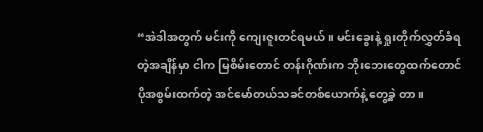“အဲဒါအတွက် မင်းကို ကျေးဇူးတင်ရမယ်။ မင်းခွေးနဲ့ ရှုးတိုက်လွှတ်ခံရတဲ့အချိန်မှာ ငါက မြစိမ်းတောင် တန်းဂိုဏ်းက ဘိုးဘေးတွေထက်တောင် ပိုအစွမ်းထက်တဲ့ အင်မော်တယ်သခင်တစ်ယောက်နဲ့ တွေ့ခဲ့ တာ။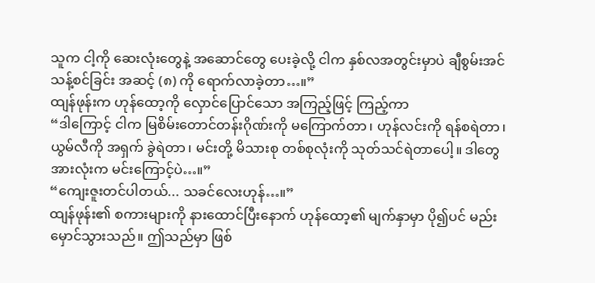သူက ငါ့ကို ဆေးလုံးတွေနဲ့ အဆောင်တွေ ပေးခဲ့လို့ ငါက နှစ်လအတွင်းမှာပဲ ချီစွမ်းအင်သန့်စင်ခြင်း အဆင့် (၈) ကို ရောက်လာခဲ့တာ…။”
ထျန်ဖုန်းက ဟုန်ထော့ကို လှောင်ပြောင်သော အကြည့်ဖြင့် ကြည့်ကာ
“ဒါကြောင့် ငါက မြစိမ်းတောင်တန်းဂိုဏ်းကို မကြောက်တာ၊ ဟုန်လင်းကို ရန်စရဲတာ၊ ယွမ်လီကို အရှက် ခွဲရဲတာ၊ မင်းတို့ မိသားစု တစ်စုလုံးကို သုတ်သင်ရဲတာပေါ့။ ဒါတွေအားလုံးက မင်းကြောင့်ပဲ…။”
“ကျေးဇူးတင်ပါတယ်... သခင်လေးဟုန်…။”
ထျန်ဖုန်း၏ စကားများကို နားထောင်ပြီးနောက် ဟုန်ထော့၏ မျက်နှာမှာ ပို၍ပင် မည်းမှောင်သွားသည်။ ဤသည်မှာ ဖြစ်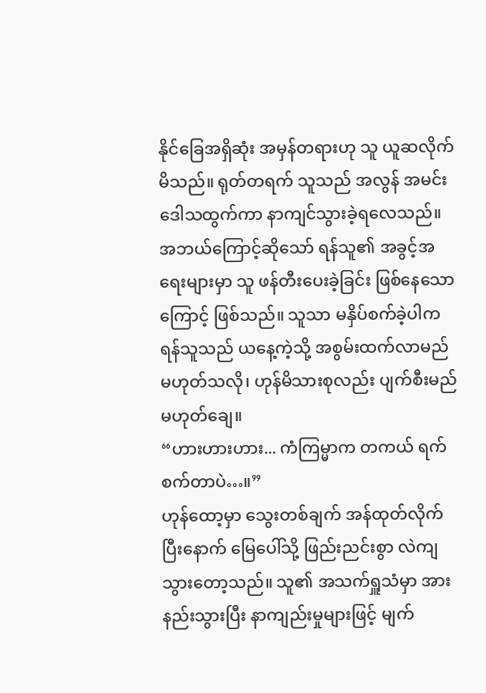နိုင်ခြေအရှိဆုံး အမှန်တရားဟု သူ ယူဆလိုက်မိသည်။ ရုတ်တရက် သူသည် အလွန် အမင်း ဒေါသထွက်ကာ နာကျင်သွားခဲ့ရလေသည်။
အဘယ်ကြောင့်ဆိုသော် ရန်သူ၏ အခွင့်အရေးများမှာ သူ ဖန်တီးပေးခဲ့ခြင်း ဖြစ်နေသောကြောင့် ဖြစ်သည်။ သူသာ မနှိပ်စက်ခဲ့ပါက ရန်သူသည် ယနေ့ကဲ့သို့ အစွမ်းထက်လာမည် မဟုတ်သလို၊ ဟုန်မိသားစုလည်း ပျက်စီးမည် မဟုတ်ချေ။
“ဟားဟားဟား... ကံကြမ္မာက တကယ် ရက်စက်တာပဲ…။”
ဟုန်ထော့မှာ သွေးတစ်ချက် အန်ထုတ်လိုက်ပြီးနောက် မြေပေါ်သို့ ဖြည်းညင်းစွာ လဲကျသွားတော့သည်။ သူ၏ အသက်ရှူသံမှာ အားနည်းသွားပြီး နာကျည်းမှုများဖြင့် မျက်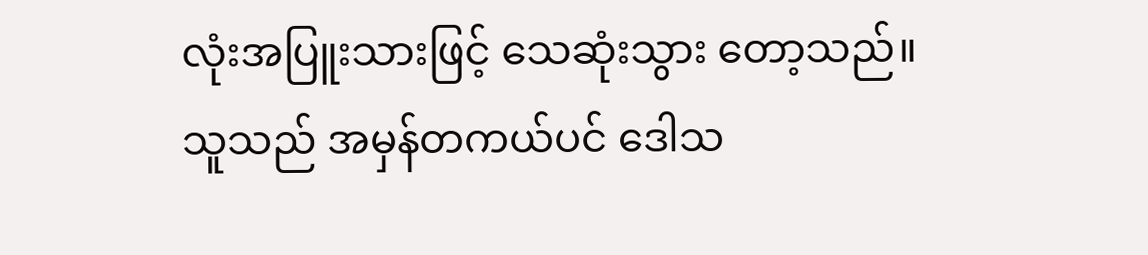လုံးအပြူးသားဖြင့် သေဆုံးသွား တော့သည်။
သူသည် အမှန်တကယ်ပင် ဒေါသ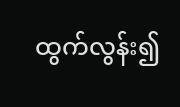ထွက်လွန်း၍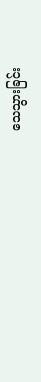သေသွားခြင်း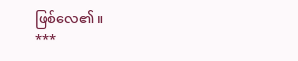ဖြစ်လေ၏။
***